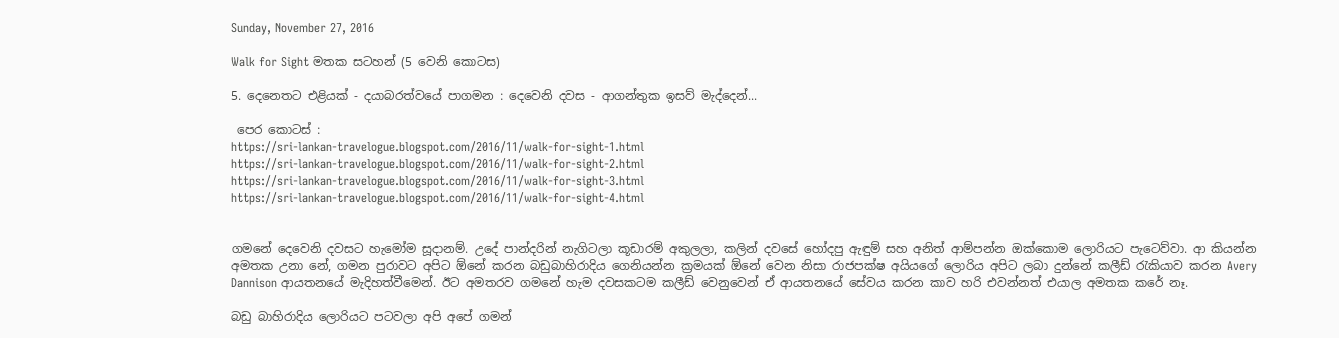Sunday, November 27, 2016

Walk for Sight මතක සටහන් (5 වෙනි කොටස)

5. දෙනෙතට එළියක් - දයාබරත්වයේ පාගමන : දෙවෙනි දවස - ආගන්තුක ඉසව් මැද්දෙන්...

 පෙර කොටස් :
https://sri-lankan-travelogue.blogspot.com/2016/11/walk-for-sight-1.html
https://sri-lankan-travelogue.blogspot.com/2016/11/walk-for-sight-2.html
https://sri-lankan-travelogue.blogspot.com/2016/11/walk-for-sight-3.html
https://sri-lankan-travelogue.blogspot.com/2016/11/walk-for-sight-4.html


ගමනේ දෙවෙනි දවසට හැමෝම සූදානම්. උදේ පාන්දරින් නැගිටලා කූඩාරම් අකුලලා, කලින් දවසේ හෝදපු ඇඳුම් සහ අනිත් ආම්පන්න ඔක්කොම ලොරියට පැටෙව්වා. ආ කියන්න අමතක උනා නේ, ගමන පුරාවට අපිට ඕනේ කරන බඩුබාහිරාදිය ගෙනියන්න ක්‍රමයක් ඕනේ වෙන නිසා රාජපක්ෂ අයියගේ ලොරිය අපිට ලබා දුන්නේ කලීඩ් රැකියාව කරන Avery Dannison ආයතනයේ මැදිහත්වීමෙන්. ඊට අමතරව ගමනේ හැම දවසකටම කලීඩ් වෙනුවෙන් ඒ ආයතනයේ සේවය කරන කාව හරි එවන්නත් එයාල අමතක කරේ නෑ.

බඩු බාහිරාදිය ලොරියට පටවලා අපි අපේ ගමන්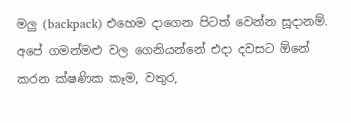මලු (backpack) එහෙම දාගෙන පිටත් වෙන්න සූදානම්. අපේ ගමන්මළු වල ගෙනියන්නේ එදා දවසට ඕනේ කරන ක්ෂණික කෑම, වතුර,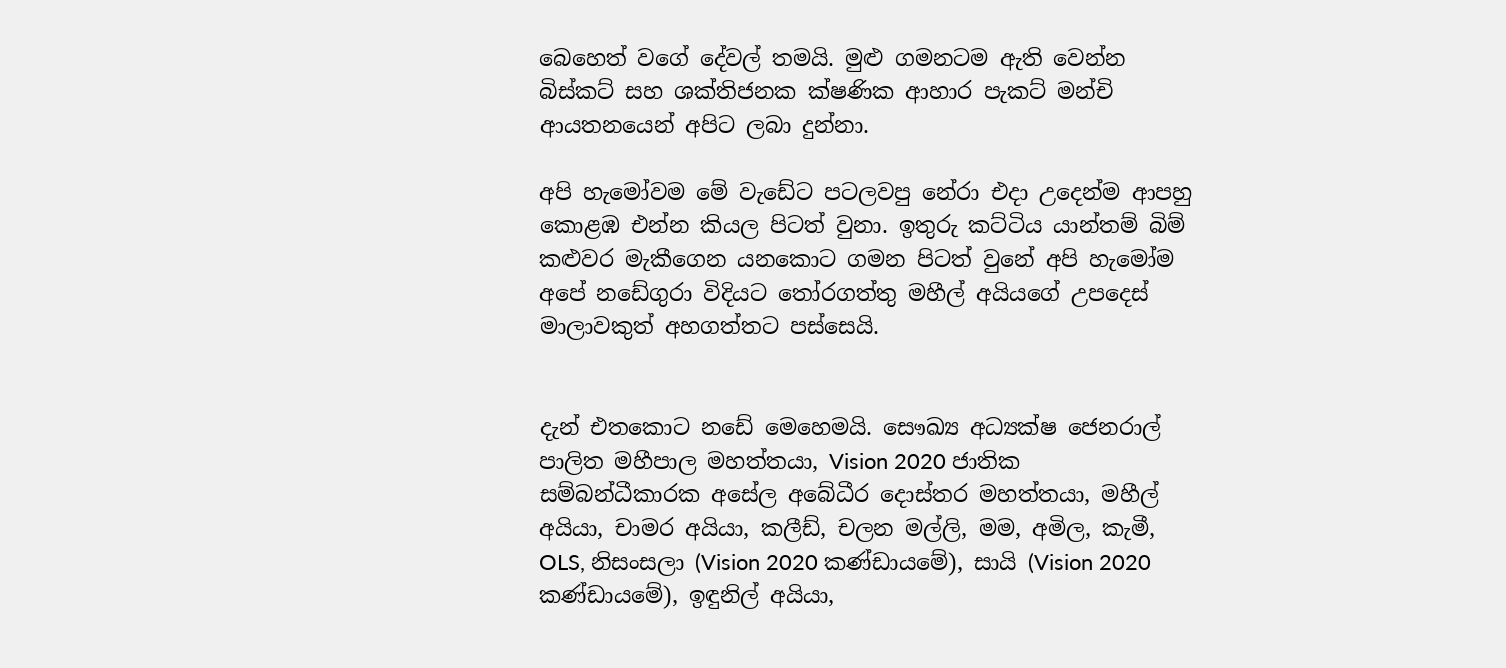බෙහෙත් වගේ දේවල් තමයි. මුළු ගමනටම ඇති වෙන්න බිස්කට් සහ ශක්තිජනක ක්ෂණික ආහාර පැකට් මන්චි ආයතනයෙන් අපිට ලබා දුන්නා.

අපි හැමෝවම මේ වැඩේට පටලවපු නේරා එදා උදෙන්ම ආපහු කොළඹ එන්න කියල පිටත් වුනා. ඉතුරු කට්ටිය යාන්තම් බිම් කළුවර මැකීගෙන යනකොට ගමන පිටත් වුනේ අපි හැමෝම අපේ නඩේගුරා විදියට තෝරගත්තු මහීල් අයියගේ උපදෙස් මාලාවකුත් අහගත්තට පස්සෙයි.


දැන් එතකොට නඩේ මෙහෙමයි. සෞඛ්‍ය අධ්‍යක්ෂ ජෙනරාල් පාලිත මහීපාල මහත්තයා, Vision 2020 ජාතික සම්බන්ධීකාරක අසේල අබේධීර දොස්තර මහත්තයා, මහීල් අයියා, චාමර අයියා, කලීඩ්, චලන මල්ලි, මම, අමිල, කැමී, OLS, නිසංසලා (Vision 2020 කණ්ඩායමේ), සායි (Vision 2020 කණ්ඩායමේ), ඉඳුනිල් අයියා,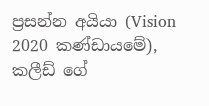ප්‍රසන්න අයියා (Vision 2020 කණ්ඩායමේ), කලීඩ් ගේ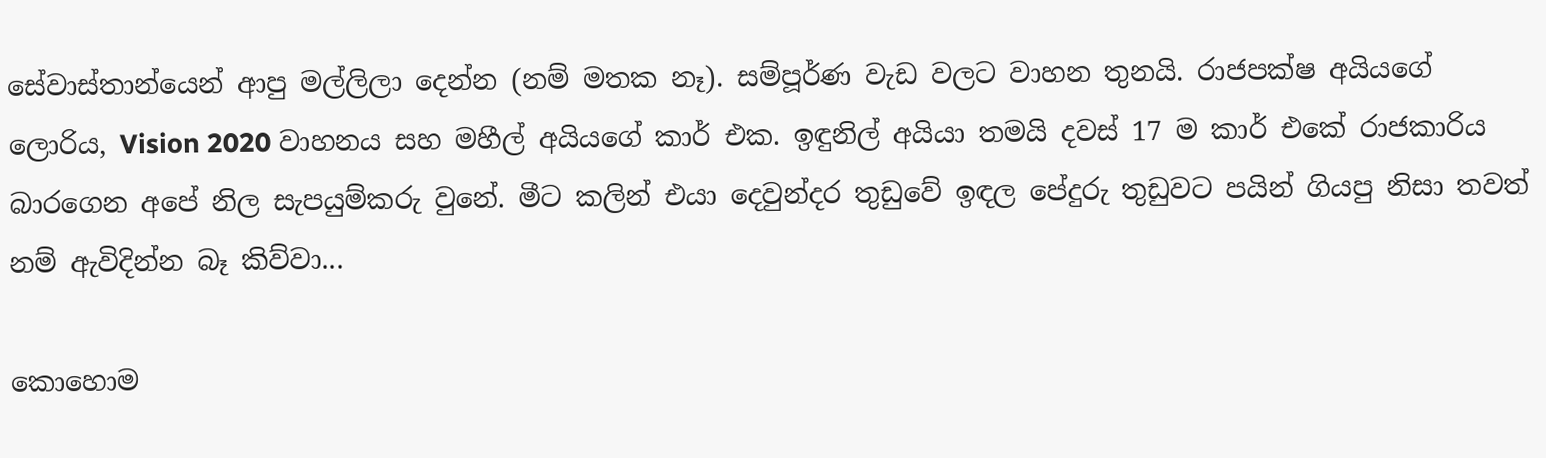සේවාස්තාන්යෙන් ආපු මල්ලිලා දෙන්න (නම් මතක නෑ). සම්පූර්ණ වැඩ වලට වාහන තුනයි. රාජපක්ෂ අයියගේ ලොරිය, Vision 2020 වාහනය සහ මහීල් අයියගේ කාර් එක. ඉඳුනිල් අයියා තමයි දවස් 17 ම කාර් එකේ රාජකාරිය බාරගෙන අපේ නිල සැපයුම්කරු වුනේ. මීට කලින් එයා දෙවුන්දර තුඩුවේ ඉඳල පේදුරු තුඩුවට පයින් ගියපු නිසා තවත් නම් ඇවිදින්න බෑ කිව්වා...

කොහොම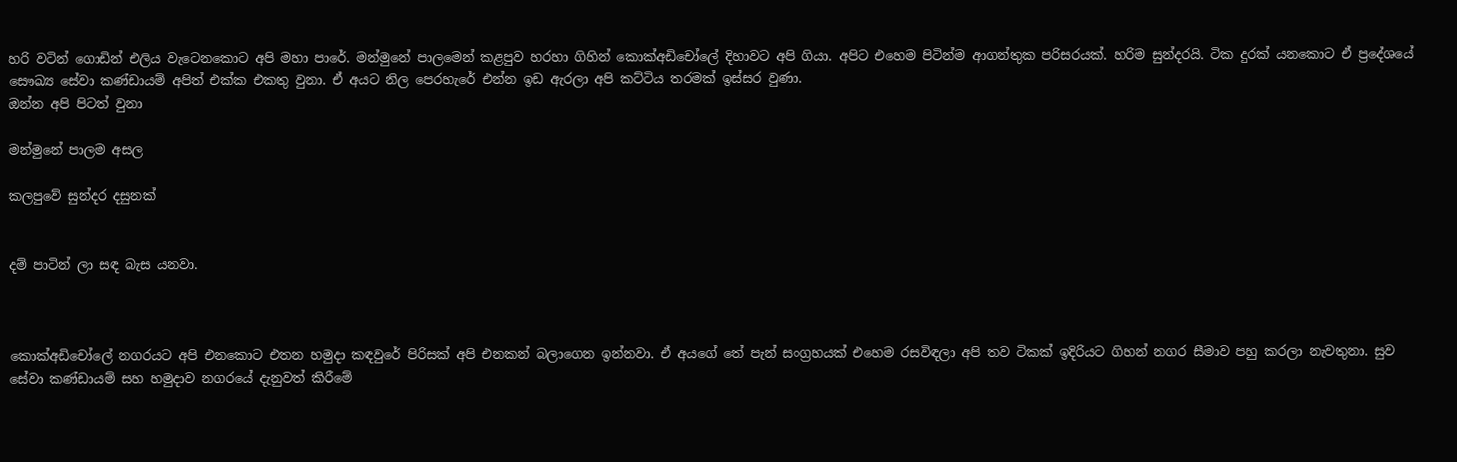හරි වටින් ගොඩින් එලිය වැටෙනකොට අපි මහා පාරේ. මන්මුනේ පාලමෙන් කළපුව හරහා ගිහින් කොක්අඩිචෝලේ දිහාවට අපි ගියා. අපිට එහෙම පිටින්ම ආගන්තුක පරිසරයක්. හරිම සුන්දරයි. ටික දුරක් යනකොට ඒ ප්‍රදේශයේ සෞඛ්‍ය සේවා කණ්ඩායම් අපිත් එක්ක එකතු වුනා. ඒ අයට නිල පෙරහැරේ එන්න ඉඩ ඇරලා අපි කට්ටිය තරමක් ඉස්සර වුණා.
ඔන්න අපි පිටත් වුනා

මන්මුනේ පාලම අසල

කලපුවේ සුන්දර දසුනක්


දම් පාටින් ලා සඳ බැස යනවා.



කොක්අඩිචෝලේ නගරයට අපි එනකොට එතන හමුදා කඳවුරේ පිරිසක් අපි එනකන් බලාගෙන ඉන්නවා. ඒ අයගේ තේ පැන් සංග්‍රහයක් එහෙම රසවිඳලා අපි තව ටිකක් ඉදිරියට ගිහන් නගර සීමාව පහු කරලා නැවතුනා. සුව සේවා කණ්ඩායම් සහ හමුදාව නගරයේ දැනුවත් කිරීමේ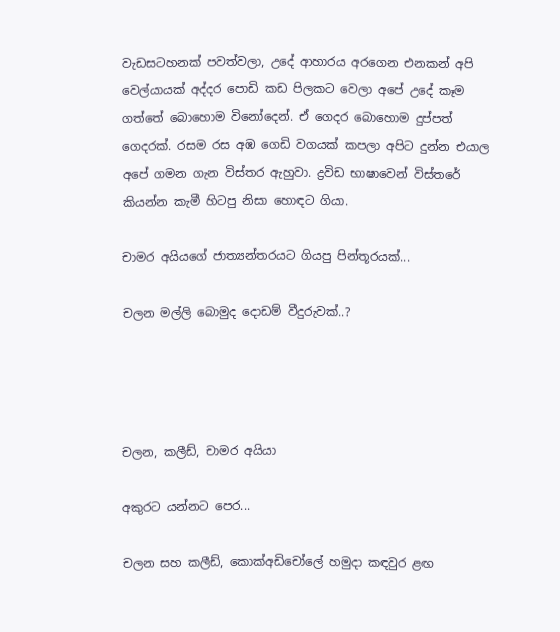වැඩසටහනක් පවත්වලා, උදේ ආහාරය අරගෙන එනකන් අපි වෙල්යායක් අද්දර පොඩි කඩ පිලකට වෙලා අපේ උදේ කෑම ගත්තේ බොහොම විනෝදෙන්. ඒ ගෙදර බොහොම දුප්පත් ගෙදරක්. රසම රස අඹ ගෙඩි වගයක් කපලා අපිට දුන්න එයාල අපේ ගමන ගැන විස්තර ඇහුවා. ද්‍රවිඩ භාෂාවෙන් විස්තරේ කියන්න කැමී හිටපු නිසා හොඳට ගියා.

චාමර අයියගේ ජාත්‍යන්තරයට ගියපු පින්තූරයක්...

චලන මල්ලි බොමුද දොඩම් වීදුරුවක්..?




චලන, කලීඩ්, චාමර අයියා

අකුරට යන්නට පෙර...

චලන සහ කලීඩ්, කොක්අඩිචෝලේ හමුදා කඳවුර ළඟ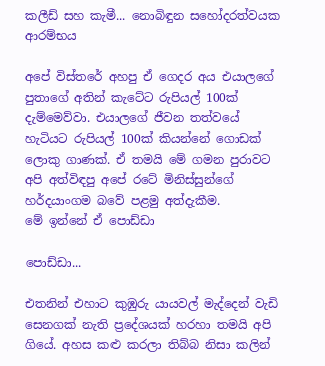කලීඩ් සහ කැමී... නොබිඳුන සහෝදරත්වයක ආරම්භය

අපේ විස්තරේ අහපු ඒ ගෙදර අය එයාලගේ පුතාගේ අතින් කැටේට රුපියල් 100ක් දැම්මෙව්වා. එයාලගේ ජීවන තත්වයේ හැටියට රුපියල් 100ක් කියන්නේ ගොඩක් ලොකු ගාණක්. ඒ තමයි මේ ගමන පුරාවට අපි අත්විඳපු අපේ රටේ මිනිස්සුන්ගේ හර්දයාංගම බවේ පළමු අත්දැකීම.
මේ ඉන්නේ ඒ පොඩ්ඩා

පොඩ්ඩා...

එතනින් එහාට කුඹුරු යායවල් මැද්දෙන් වැඩි සෙනගක් නැති ප්‍රදේශයක් හරහා තමයි අපි ගියේ. අහස කළු කරලා තිබ්බ නිසා කලින්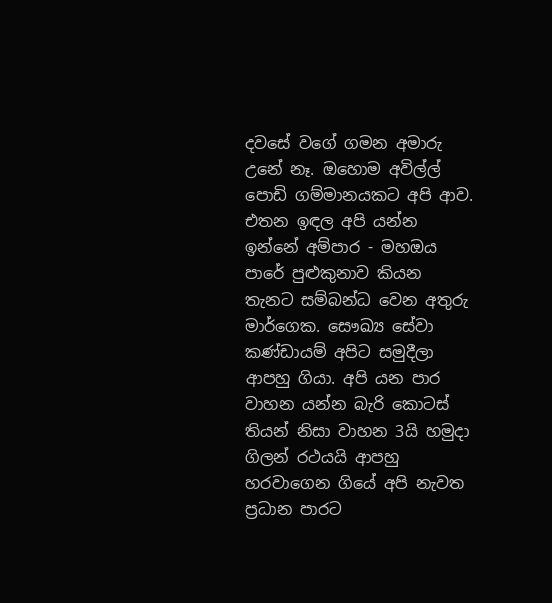දවසේ වගේ ගමන අමාරු උනේ නෑ. ඔහොම අවිල්ල් පොඩි ගම්මානයකට අපි ආව. එතන ඉඳල අපි යන්න ඉන්නේ අම්පාර - මහඔය පාරේ පුළුකුනාව කියන තැනට සම්බන්ධ වෙන අතුරු මාර්ගෙක. සෞඛ්‍ය සේවා කණ්ඩායම් අපිට සමුදීලා ආපහු ගියා. අපි යන පාර වාහන යන්න බැරි කොටස් තියන් නිසා වාහන 3යි හමුදා ගිලන් රථයයි ආපහු හරවාගෙන ගියේ අපි නැවත ප්‍රධාන පාරට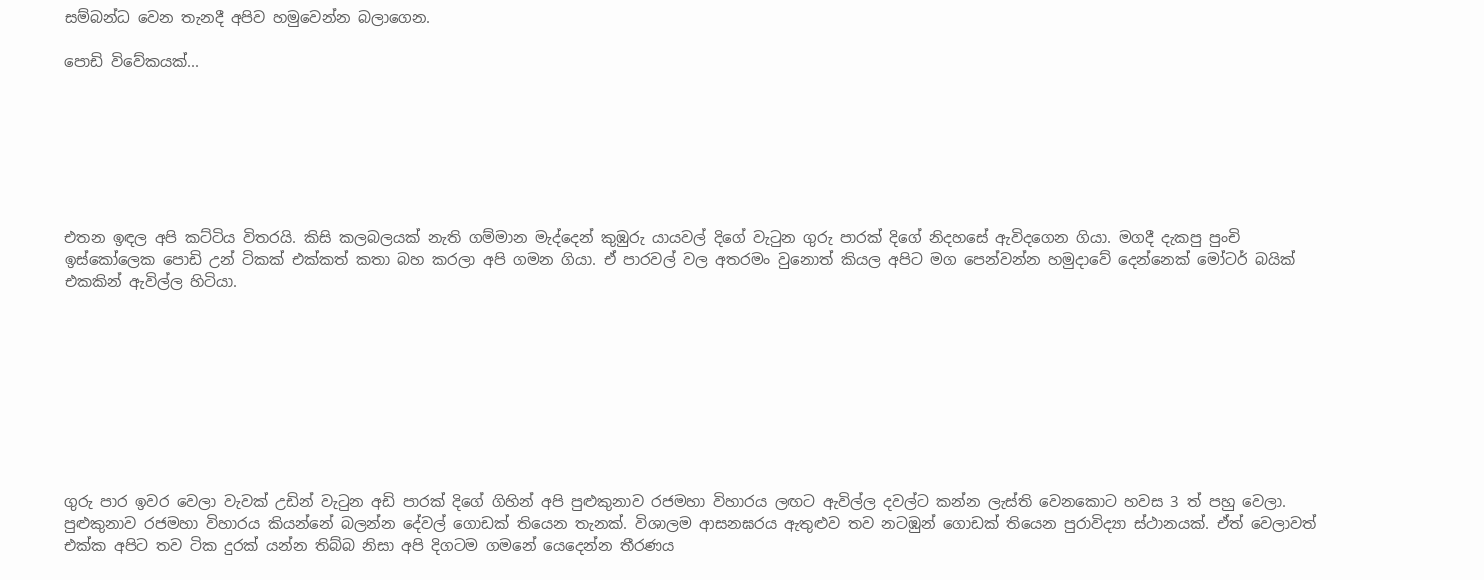සම්බන්ධ වෙන තැනදී අපිව හමුවෙන්න බලාගෙන.

පොඩි විවේකයක්...







එතන ඉඳල අපි කට්ටිය විතරයි. කිසි කලබලයක් නැති ගම්මාන මැද්දෙන් කුඹුරු යායවල් දිගේ වැටුන ගුරු පාරක් දිගේ නිදහසේ ඇවිදගෙන ගියා. මගදී දැකපු පුංචි ඉස්කෝලෙක පොඩි උන් ටිකක් එක්කත් කතා බහ කරලා අපි ගමන ගියා. ඒ පාරවල් වල අතරමං වුනොත් කියල අපිට මග පෙන්වන්න හමුදාවේ දෙන්නෙක් මෝටර් බයික් එකකින් ඇවිල්ල හිටියා.









ගුරු පාර ඉවර වෙලා වැවක් උඩින් වැටුන අඩි පාරක් දිගේ ගිහින් අපි පුළුකුනාව රජමහා විහාරය ලඟට ඇවිල්ල දවල්ට කන්න ලැස්ති වෙනකොට හවස 3 ත් පහු වෙලා. පුළුකුනාව රජමහා විහාරය කියන්නේ බලන්න දේවල් ගොඩක් තියෙන තැනක්. විශාලම ආසනඝරය ඇතුළුව තව නටඹුන් ගොඩක් තියෙන පුරාවිද්‍යා ස්ථානයක්. ඒත් වෙලාවත් එක්ක අපිට තව ටික දුරක් යන්න තිබ්බ නිසා අපි දිගටම ගමනේ යෙදෙන්න තීරණය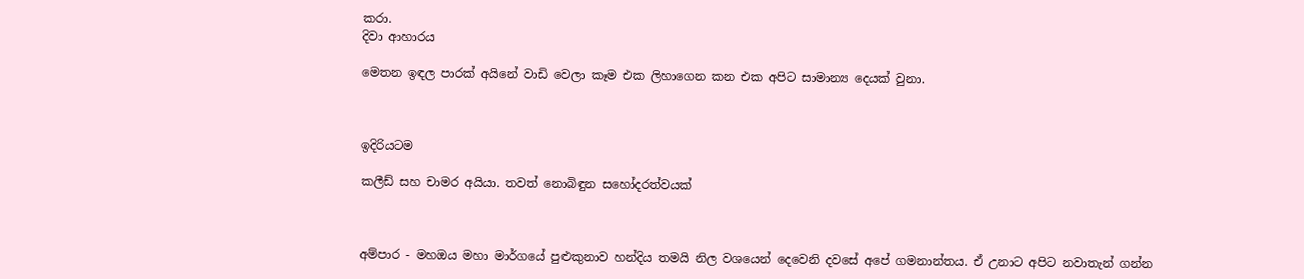කරා.
දිවා ආහාරය

මෙතන ඉඳල පාරක් අයිනේ වාඩි වෙලා කෑම එක ලිහාගෙන කන එක අපිට සාමාන්‍ය දෙයක් වුනා.



ඉදිරියටම

කලීඩ් සහ චාමර අයියා. තවත් නොබිඳුන සහෝදරත්වයක්



අම්පාර - මහඔය මහා මාර්ගයේ පුළුකුනාව හන්දිය තමයි නිල වශයෙන් දෙවෙනි දවසේ අපේ ගමනාන්තය. ඒ උනාට අපිට නවාතැන් ගන්න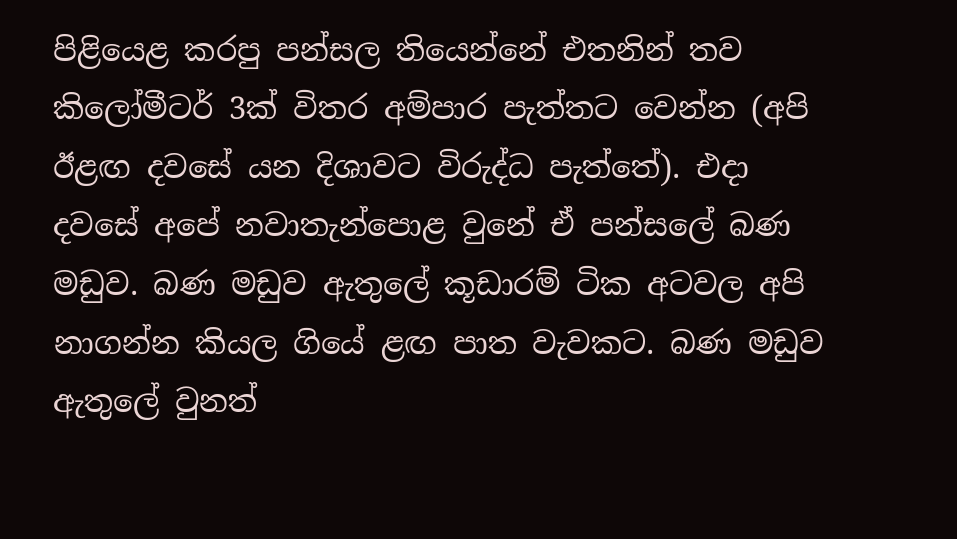පිළියෙළ කරපු පන්සල තියෙන්නේ එතනින් තව කිලෝමීටර් 3ක් විතර අම්පාර පැත්තට වෙන්න (අපි ඊළඟ දවසේ යන දිශාවට විරුද්ධ පැත්තේ). එදා දවසේ අපේ නවාතැන්පොළ වුනේ ඒ පන්සලේ බණ මඩුව. බණ මඩුව ඇතුලේ කූඩාරම් ටික අටවල අපි නාගන්න කියල ගියේ ළඟ පාත වැවකට. බණ මඩුව ඇතුලේ වුනත්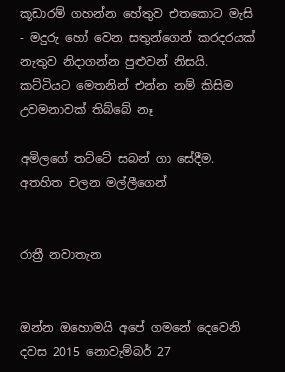කූඩාරම් ගහන්න හේතුව එතකොට මැසි - මදුරු හෝ වෙන සතුන්ගෙන් කරදරයක් නැතුව නිදාගන්න පුළුවන් නිසයි.
කට්ටියට මෙතනින් එන්න නම් කිසිම උවමනාවක් තිබ්බේ නෑ

අමිලගේ තට්ටේ සබන් ගා සේදීම. අතහිත චලන මල්ලීගෙන්


රාත්‍රී නවාතැන


ඔන්න ඔහොමයි අපේ ගමනේ දෙවෙනි දවස 2015 නොවැම්බර් 27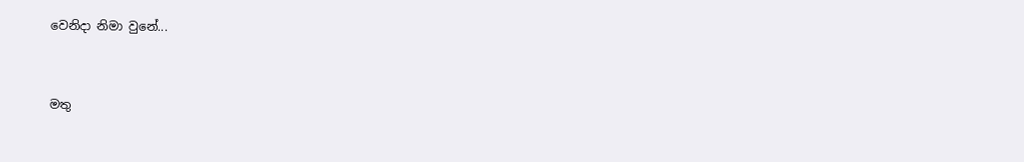වෙනිදා නිමා වුනේ...


මතු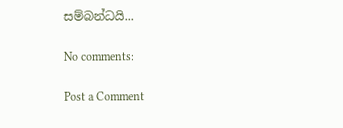සම්බන්ධයි...

No comments:

Post a Comment